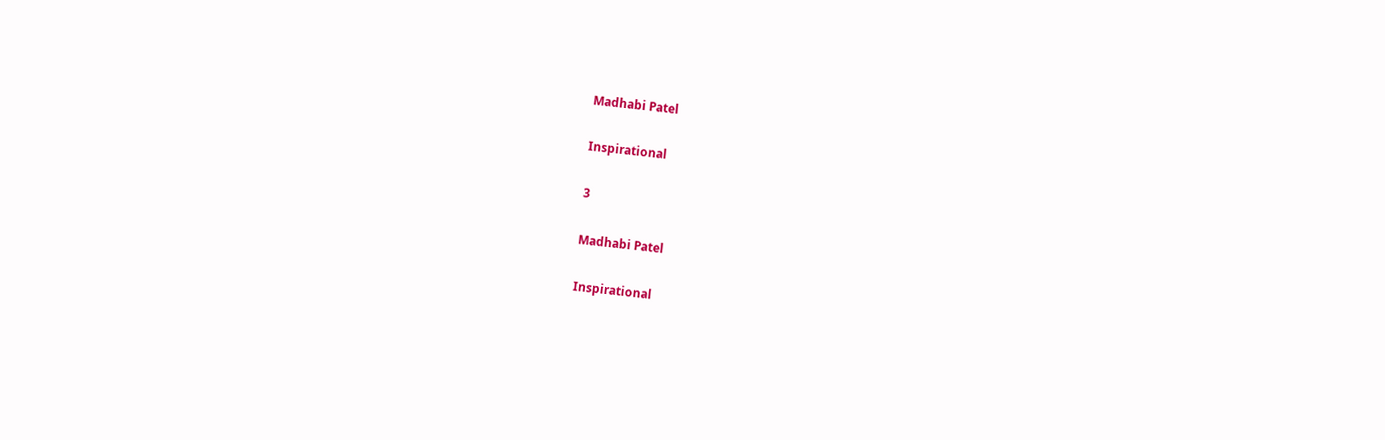Madhabi Patel

Inspirational

3

Madhabi Patel

Inspirational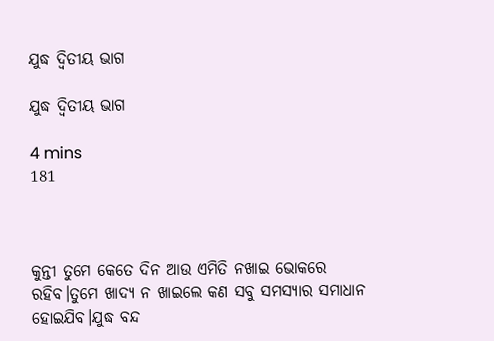ଯୁଦ୍ଧ ଦ୍ୱିତୀୟ ଭାଗ

ଯୁଦ୍ଧ ଦ୍ୱିତୀୟ ଭାଗ

4 mins
181



କୁନ୍ତୀ ତୁମେ କେତେ ଦିନ ଆଉ ଏମିତି ନଖାଇ ଭୋକରେ ରହିବ।ତୁମେ ଖାଦ୍ୟ ନ ଖାଇଲେ କଣ ସବୁ ସମସ୍ୟାର ସମାଧାନ ହୋଇଯିବ।ଯୁଦ୍ଧ ବନ୍ଦ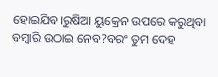ହୋଇଯିବ।ରୁଷିଆ ୟୁକ୍ରେନ ଉପରେ କରୁଥିବା ବମ୍ବାରି ଉଠାଇ ନେବ?ବରଂ ତୁମ ଦେହ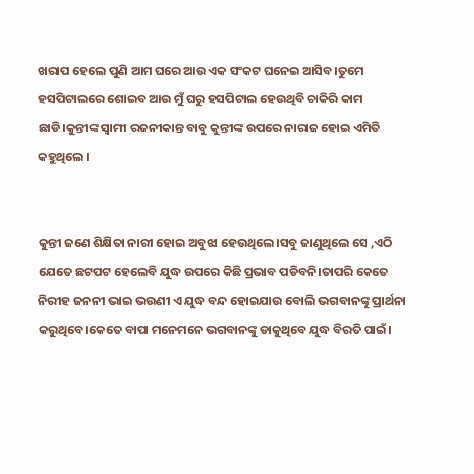ଖରାପ ହେଲେ ପୁଣି ଆମ ଘରେ ଆଉ ଏକ ସଂକଟ ଘନେଇ ଆସିବ।ତୁମେ ହସପିଟାଲରେ ଶୋଇବ ଆଉ ମୁଁ ଘରୁ ହସପିଟାଲ ହେଉଥିବି ଚାକିରି କାମ ଛାଡି।କୁନ୍ତୀଙ୍କ ସ୍ବାମୀ ରଜନୀକାନ୍ତ ବାବୁ କୁନ୍ତୀଙ୍କ ଉପରେ ନାରାଜ ହୋଇ ଏମିତି କହୁଥିଲେ ।


କୁନ୍ତୀ ଜଣେ ଶିକ୍ଷିତା ନାରୀ ହୋଇ ଅବୁଝା ହେଉଥିଲେ।ସବୁ ଜାଣୁଥିଲେ ସେ ,ଏଠି ଯେତେ ଛଟପଟ ହେଲେବି ଯୁଦ୍ଧ ଉପରେ କିଛି ପ୍ରଭାବ ପଡିବନି।ତାପରି କେତେ ନିରୀହ ଜନନୀ ଭାଇ ଭଉଣୀ ଏ ଯୁଦ୍ଧ ବନ୍ଦ ହୋଇଯାଉ ବୋଲି ଭଗବାନଙ୍କୁ ପ୍ରାର୍ଥନା କରୁଥିବେ।କେତେ ବାପା ମନେମନେ ଭଗବାନଙ୍କୁ ଡାକୁଥିବେ ଯୁଦ୍ଧ ବିରତି ପାଇଁ।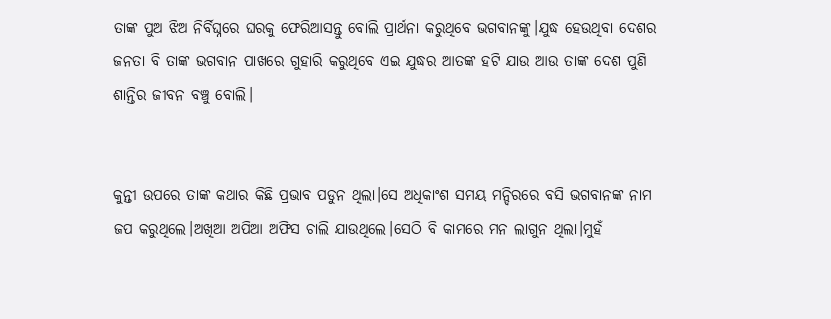ତାଙ୍କ ପୁଅ ଝିଅ ନିର୍ବିଘ୍ନରେ ଘରକୁ ଫେରିଆସନ୍ତୁ ବୋଲି ପ୍ରାର୍ଥନା କରୁଥିବେ ଭଗବାନଙ୍କୁ।ଯୁଦ୍ଧ ହେଉଥିବା ଦେଶର ଜନତା ବି ତାଙ୍କ ଭଗବାନ ପାଖରେ ଗୁହାରି କରୁଥିବେ ଏଇ ଯୁଦ୍ଧର ଆତଙ୍କ ହଟି ଯାଉ ଆଉ ତାଙ୍କ ଦେଶ ପୁଣି ଶାନ୍ତିର ଜୀବନ ବଞ୍ଚୁ ବୋଲି।


କୁନ୍ତୀ ଉପରେ ତାଙ୍କ କଥାର କିଛି ପ୍ରଭାବ ପଡୁନ ଥିଲା।ସେ ଅଧିକାଂଶ ସମୟ ମନ୍ଦିରରେ ବସି ଭଗବାନଙ୍କ ନାମ ଜପ କରୁଥିଲେ।ଅଖିଆ ଅପିଆ ଅଫିସ ଚାଲି ଯାଉଥିଲେ।ସେଠି ବି କାମରେ ମନ ଲାଗୁନ ଥିଲା।ମୁହଁ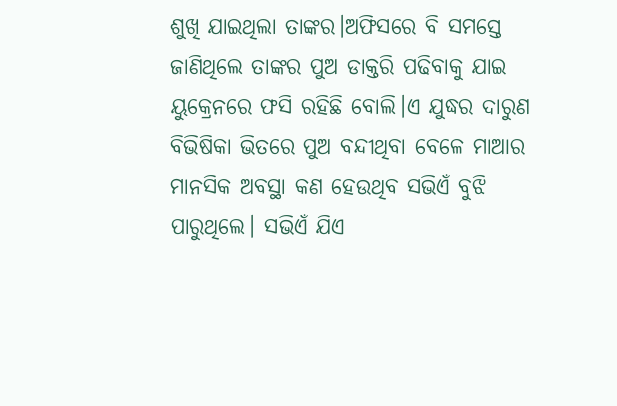ଶୁଖି ଯାଇଥିଲା ତାଙ୍କର।ଅଫିସରେ ବି ସମସ୍ତେ ଜାଣିଥିଲେ ତାଙ୍କର ପୁଅ ଡାକ୍ତରି ପଢିବାକୁ ଯାଇ ୟୁକ୍ରେନରେ ଫସି ରହିଛି ବୋଲି।ଏ ଯୁଦ୍ଧର ଦାରୁଣ ବିଭିଷିକା ଭିତରେ ପୁଅ ବନ୍ଦୀଥିବା ବେଳେ ମାଆର ମାନସିକ ଅବସ୍ଥା କଣ ହେଉଥିବ ସଭିଏଁ ବୁଝି ପାରୁଥିଲେ। ସଭିଏଁ ଯିଏ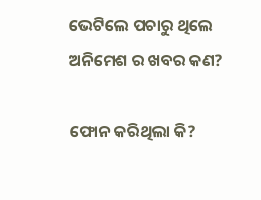ଭେଟିଲେ ପଚାରୁ ଥିଲେ ଅନିମେଶ ର ଖବର କଣ?

ଫୋନ କରିଥିଲା କି?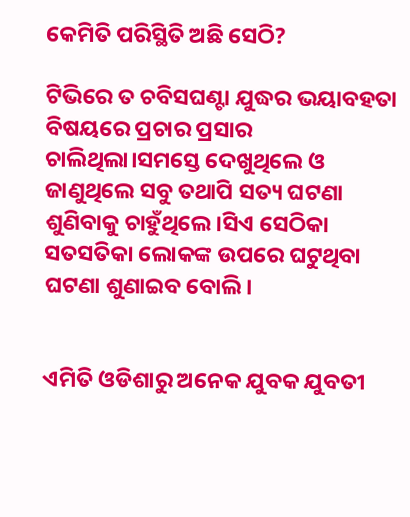କେମିତି ପରିସ୍ଥିତି ଅଛି ସେଠି?

ଟିଭିରେ ତ ଚବିସଘଣ୍ଟା ଯୁଦ୍ଧର ଭୟାବହତା ବିଷୟରେ ପ୍ରଚାର ପ୍ରସାର ଚାଲିଥିଲା।ସମସ୍ତେ ଦେଖୁଥିଲେ ଓ ଜାଣୁଥିଲେ ସବୁ ତଥାପି ସତ୍ୟ ଘଟଣା ଶୁଣିବାକୁ ଚାହୁଁଥିଲେ।ସିଏ ସେଠିକା ସତସତିକା ଲୋକଙ୍କ ଉପରେ ଘଟୁଥିବା ଘଟଣା ଶୁଣାଇବ ବୋଲି।


ଏମିତି ଓଡିଶାରୁ ଅନେକ ଯୁବକ ଯୁବତୀ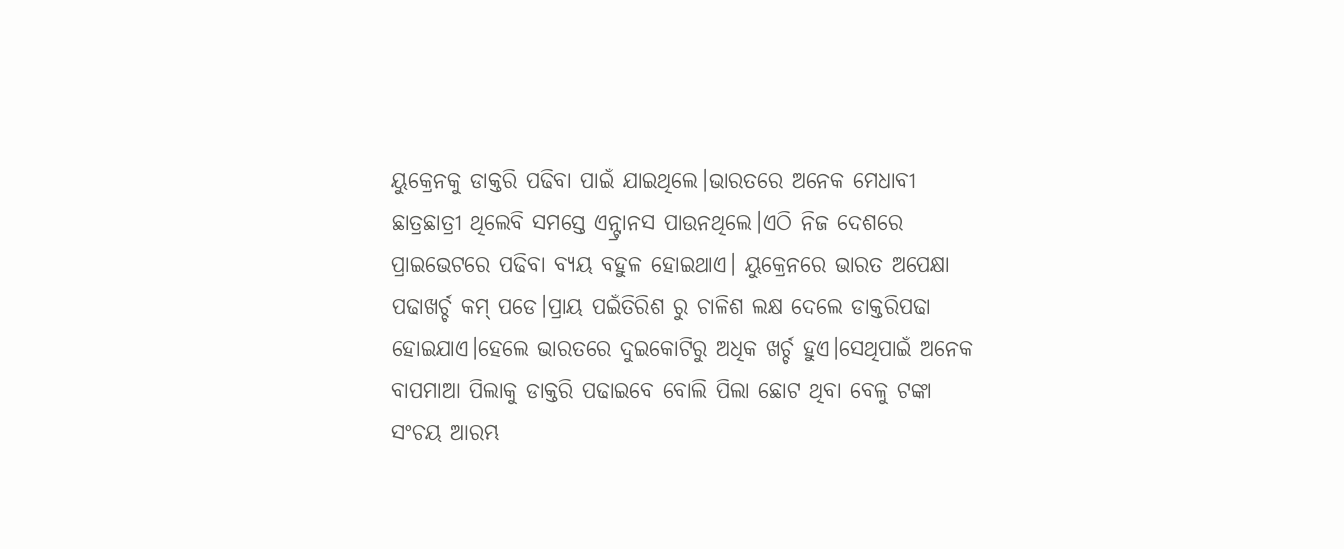ୟୁକ୍ରେନକୁ ଡାକ୍ତରି ପଢିବା ପାଇଁ ଯାଇଥିଲେ।ଭାରତରେ ଅନେକ ମେଧାବୀ ଛାତ୍ରଛାତ୍ରୀ ଥିଲେବି ସମସ୍ତେ ଏନ୍ଟ୍ରାନସ ପାଉନଥିଲେ।ଏଠି ନିଜ ଦେଶରେ ପ୍ରାଇଭେଟରେ ପଢିବା ବ୍ୟୟ ବହୁଳ ହୋଇଥାଏ। ୟୁକ୍ରେନରେ ଭାରତ ଅପେକ୍ଷା ପଢାଖର୍ଚ୍ଚ କମ୍ ପଡେ।ପ୍ରାୟ ପଇଁତିରିଶ ରୁ ଚାଳିଶ ଲକ୍ଷ ଦେଲେ ଡାକ୍ତରିପଢା ହୋଇଯାଏ।ହେଲେ ଭାରତରେ ଦୁଇକୋଟିରୁ ଅଧିକ ଖର୍ଚ୍ଚ ହୁଏ।ସେଥିପାଇଁ ଅନେକ ବାପମାଆ ପିଲାକୁ ଡାକ୍ତରି ପଢାଇବେ ବୋଲି ପିଲା ଛୋଟ ଥିବା ବେଳୁ ଟଙ୍କା ସଂଚୟ ଆରମ୍ଭ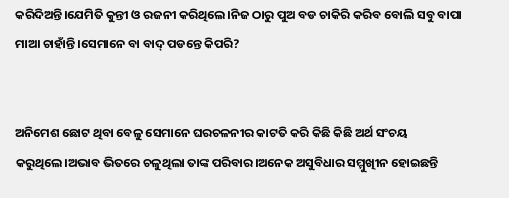କରିଦିଅନ୍ତି।ଯେମିତି କୁନ୍ତୀ ଓ ରଜନୀ କରିଥିଲେ।ନିଜ ଠାରୁ ପୁଅ ବଡ ଚାକିରି କରିବ ବୋଲି ସବୁ ବାପା ମାଆ ଚାହାଁନ୍ତି।ସେମାନେ ବା ବାଦ୍ ପଡନ୍ତେ କିପରି?


ଅନିମେଶ ଛୋଟ ଥିବା ବେଳୁ ସେମାନେ ଘରଚଳନୀର କାଟତି କରି କିଛି କିଛି ଅର୍ଥ ସଂଚୟ କରୁଥିଲେ।ଅଭାବ ଭିତରେ ଚଳୁଥିଲା ତାଙ୍କ ପରିବାର।ଅନେକ ଅସୁବିଧାର ସମ୍ମୁଖୀିନ ହୋଇଛନ୍ତି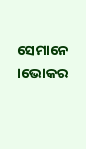ସେମାନେ ।ଭୋକର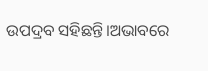ଉପଦ୍ରବ ସହିଛନ୍ତି।ଅଭାବରେ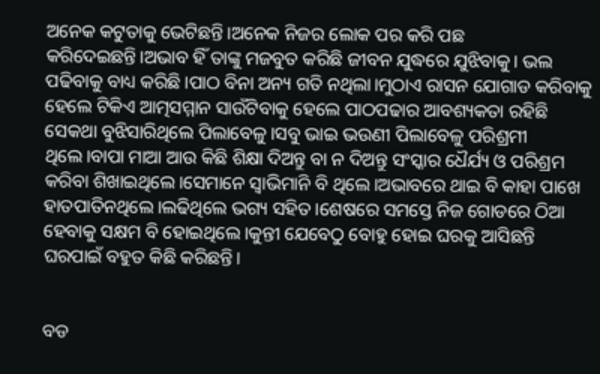ଅନେକ କଟୁତାକୁ ଭେଟିଛନ୍ତି।ଅନେକ ନିଜର ଲୋକ ପର କରି ପଛ କରିଦେଇଛନ୍ତି।ଅଭାବ ହିଁ ତାଙ୍କୁ ମଜବୁତ କରିଛି ଜୀବନ ଯୁଦ୍ଧରେ ଯୁଝିବାକୁ। ଭଲ ପଢିବାକୁ ବାଧ୍ୟ କରିଛି।ପାଠ ବିନା ଅନ୍ୟ ଗତି ନଥିଲା।ମୁଠାଏ ରାସନ ଯୋଗାଡ କରିବାକୁ ହେଲେ ଟିକିଏ ଆତ୍ମସମ୍ମାନ ସାଉଁଟିବାକୁ ହେଲେ ପାଠପଢାର ଆବଶ୍ୟକତା ରହିଛି ସେକଥା ବୁଝିସାରିଥିଲେ ପିଲାବେଳୁ।ସବୁ ଭାଇ ଭଉଣୀ ପିଲାବେଳୁ ପରିଶ୍ରମୀ ଥିଲେ।ବାପା ମାଆ ଆଉ କିଛି ଶିକ୍ଷା ଦିଅନ୍ତୁ ବା ନ ଦିଅନ୍ତୁ ସଂସ୍କାର ଧୈର୍ଯ୍ୟ ଓ ପରିଶ୍ରମ କରିବା ଶିଖାଇଥିଲେ।ସେମାନେ ସ୍ବାଭିମାନି ବି ଥିଲେ।ଅଭାବରେ ଥାଇ ବି କାହା ପାଖେ ହାତପାତିନଥିଲେ।ଲଢିଥିଲେ ଭଗ୍ୟ ସହିତ।ଶେଷରେ ସମସ୍ତେ ନିଜ ଗୋଡରେ ଠିଆ ହେବାକୁ ସକ୍ଷମ ବି ହୋଇଥିଲେ।କୁନ୍ତୀ ଯେବେଠୁ ବୋହୁ ହୋଇ ଘରକୁ ଆସିଛନ୍ତି ଘରପାଇଁ ବହୁତ କିଛି କରିଛନ୍ତି।


ବଡ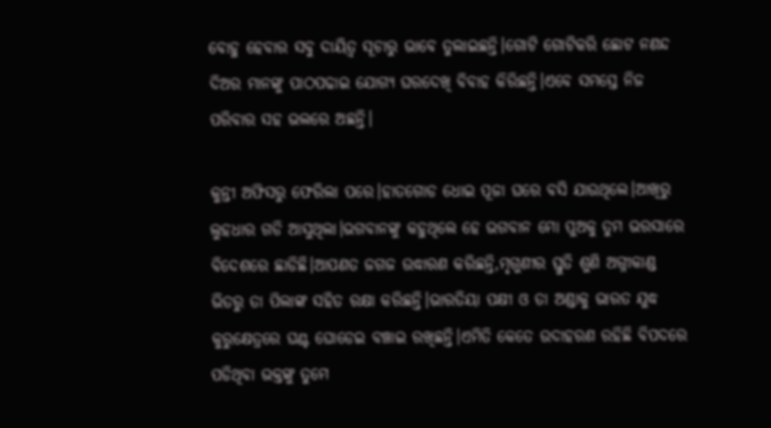ବୋହୁ ହେବାର ସବୁ ଦାୟିତ୍ବ ସୂଚାରୁ ଭାବେ ତୁଲାଇଛନ୍ତି।ଗୋଟି ଗୋଟିକରି ଛୋଟ ନଣନ୍ଦ ଦିଅର ମାନଙ୍କୁ ପାଠପଢାଇ ଯୋଗ୍ୟ ଘରଦେଖି ବିବାହ କିରିଛନ୍ତି।ଏବେ ସମସ୍ତେ ନିଜ ପରିବାର ସହ ଭଲରେ ଅଛନ୍ତି।

କୁନ୍ତୀ ଅଫିସରୁ ଫେରିଲା ପରେ।ହାତଗୋଡ ଧୋଇ ପୂଜା ଘରେ ବସି ଯାଉଥିଲେ।ଆଖିରୁ ଲୁହଧାର ଗଡି ଆସୁଥିଲା।ଭଗବାନଙ୍କୁ କହୁଥିଲେ ହେ ଭଗବାନ ମୋ ପୁଅକୁ ତୁମ ଭରସାରେ ବିଦେଶରେ ଛାଡିଛି।ଆପଣତ ଜଗଜ ଉଦ୍ଧାରଣ କରିଛନ୍ତି,ମୃଗୁଣୀର ସ୍ତୁତି ଶୁଣି ଅଗ୍ନୀକାଣ୍ଡ ଭିତରୁ ତା ପିଲାଙ୍କ ସହିତ ରକ୍ଷା କରିଛନ୍ତି।ଭାରତିୟା ପକ୍ଷୀ ଓ ତା ଅଣ୍ଡାକୁ ଭାରତ ଯୁଦ୍ଧ କୁରୁକ୍ଷେତ୍ରରେ ଘଣ୍ଟ ଘୋଡେଇ ବଞ୍ଚାଇ ରଖିଛନ୍ତି।ଏମିତି କେତେ ଉଦାହରଣ ରହିଛି ବିପଦରେ ପଡିଥିବା ଭକ୍ତଙ୍କୁ ତୁମେ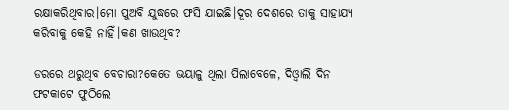ରକ୍ଷାକରିଥିବାର।ମୋ ପୁଅବି ଯୁଦ୍ଧରେ ଫସି ଯାଇଛି।ଦୂର ଦେଶରେ ତାକୁ ସାହାଯ୍ୟ କରିବାକୁ କେହି ନାହିଁ।କଣ ଖାଉଥିବ?

ଡରରେ ଥରୁଥିବ ବେଚାରା?କେତେ ଭୟାଳୁ ଥିଲା ପିଲାବେଳେ, ଦିଓ୍ବାଲି ଦିନ ଫଟକାଟେ ଫୁଠିଲେ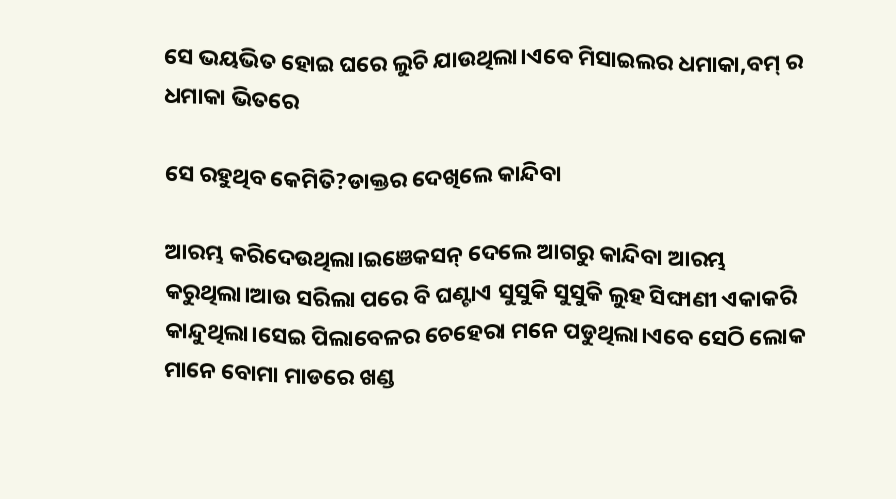ସେ ଭୟଭିତ ହୋଇ ଘରେ ଲୁଚି ଯାଉଥିଲା।ଏବେ ମିସାଇଲର ଧମାକା,ବମ୍ ର ଧମାକା ଭିତରେ

ସେ ରହୁଥିବ କେମିତି?ଡାକ୍ତର ଦେଖିଲେ କାନ୍ଦିବା

ଆରମ୍ଭ କରିଦେଉଥିଲା।ଇଞେକସନ୍ ଦେଲେ ଆଗରୁ କାନ୍ଦିବା ଆରମ୍ଭ କରୁଥିଲା।ଆଉ ସରିଲା ପରେ ବି ଘଣ୍ଟାଏ ସୁସୁକି ସୁସୁକି ଲୁହ ସିଙ୍ଘାଣୀ ଏକାକରି କାନ୍ଦୁଥିଲା।ସେଇ ପିଲାବେଳର ଚେହେରା ମନେ ପଡୁଥିଲା।ଏବେ ସେଠି ଲୋକ ମାନେ ବୋମା ମାଡରେ ଖଣ୍ଡ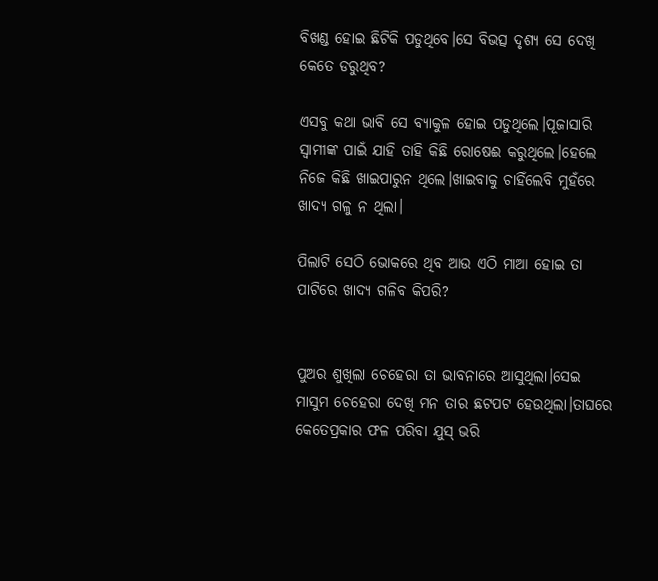ବିଖଣ୍ଡ ହୋଇ ଛିଟିକି ପଡୁଥିବେ।ସେ ବିଭତ୍ସ ଦୃଶ୍ୟ ସେ ଦେଖି କେତେ ଡରୁଥିବ?

ଏସବୁ କଥା ଭାବି ସେ ବ୍ୟାକୁଳ ହୋଇ ପଡୁଥିଲେ।ପୂଜାସାରି ସ୍ବାମୀଙ୍କ ପାଇଁ ଯାହି ତାହି କିଛି ରୋଷେଈ କରୁଥିଲେ।ହେଲେ ନିଜେ କିଛି ଖାଇପାରୁନ ଥିଲେ।ଖାଇବାକୁ ଚାହିଁଲେବି ମୁହଁରେ ଖାଦ୍ୟ ଗଳୁ ନ ଥିଲା।

ପିଲାଟି ସେଠି ଭୋକରେ ଥିବ ଆଉ ଏଠି ମାଆ ହୋଇ ତା ପାଟିରେ ଖାଦ୍ୟ ଗଳିବ କିପରି?


ପୁଅର ଶୁଖିଲା ଚେହେରା ତା ଭାବନାରେ ଆସୁଥିଲା।ସେଇ ମାସୁମ ଚେହେରା ଦେଖି ମନ ତାର ଛଟପଟ ହେଉଥିଲା।ତାଘରେ କେତେପ୍ରକାର ଫଳ ପରିବା ଯୁସ୍ ଭରି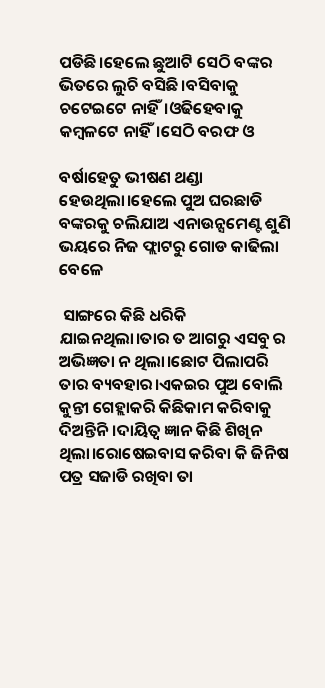ପଡିଛି।ହେଲେ ଛୁଆଟି ସେଠି ବଙ୍କର ଭିତରେ ଲୁଚି ବସିଛି।ବସିବାକୁ ଚଟେଇଟେ ନାହିଁ।ଓଢିହେବାକୁ କମ୍ବଳଟେ ନାହିଁ।ସେଠି ବରଫ ଓ

ବର୍ଷାହେତୁ ଭୀଷଣ ଥଣ୍ଡା ହେଉଥିଲା।ହେଲେ ପୁଅ ଘରଛାଡି ବଙ୍କରକୁ ଚଲିଯାଅ ଏନାଉନ୍ସମେଣ୍ଟ ଶୁଣି ଭୟରେ ନିଜ ଫ୍ଲାଟରୁ ଗୋଡ କାଢିଲା ବେଳେ

 ସାଙ୍ଗରେ କିଛି ଧରିକି ଯାଇନଥିଲା।ତାର ତ ଆଗରୁ ଏସବୁ ର ଅଭିଜ୍ଞତା ନ ଥିଲା।ଛୋଟ ପିଲାପରି ତାର ବ୍ୟବହାର।ଏକଇର ପୁଅ ବୋଲି କୁନ୍ତୀ ଗେହ୍ଲାକରି କିଛିକାମ କରିବାକୁ ଦିଅନ୍ତିନି।ଦାୟିତ୍ବ ଜ୍ଞାନ କିଛି ଶିଖିନ ଥିଲା।ରୋଷେଇବାସ କରିବା କି ଜିନିଷ ପତ୍ର ସଜାଡି ରଖିବା ତା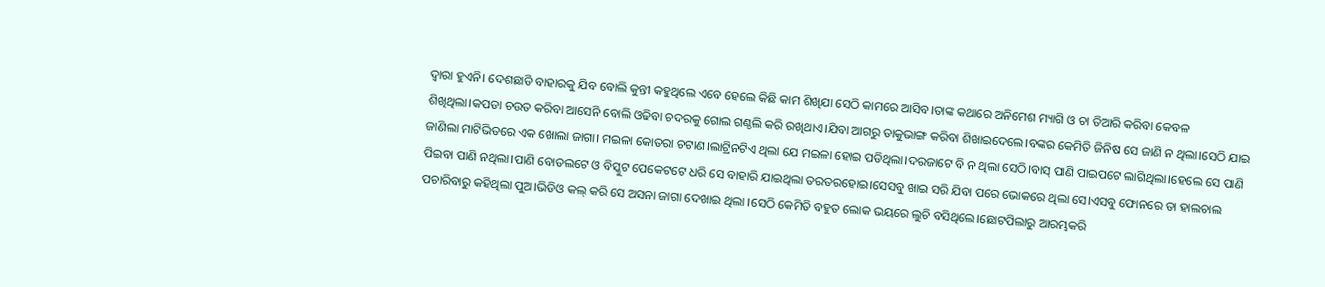ଦ୍ବାରା ହୁଏନି। ଦେଶଛାଡି ବାହାରକୁ ଯିବ ବୋଲି କୁନ୍ତୀ କହୁଥିଲେ ଏବେ ହେଲେ କିଛି କାମ ଶିଖିଯା ସେଠି କାମରେ ଆସିବ।ତାଙ୍କ କଥାରେ ଅନିମେଶ ମ୍ୟାଗି ଓ ଚା ତିଆରି କରିବା କେବଳ ଶିଖିଥିଲା।କପଡା ଚଉତ କରିବା ଆସେନି ବୋଲି ଓଢିବା ଚଦରକୁ ଗୋଲ ଗଣ୍ଠଲି କରି ରଖିଥାଏ।ଯିବା ଆଗରୁ ତାକୁଭାଙ୍ଗ କରିବା ଶିଖାଇଦେଲେ।ବଙ୍କର କେମିତି ଜିନିଷ ସେ ଜାଣି ନ ଥିଲା।ସେଠି ଯାଇ ଜାଣିଲା ମାଟିଭିତରେ ଏକ ଖୋଲା ଜାଗା। ମଇଳା କୋତରା ଚଟାଣ।ଲାଟ୍ରିନଟିଏ ଥିଲା ଯେ ମଇଳା ହୋଇ ପଡିଥିଲା।ଦରଜାଟେ ବି ନ ଥିଲା ସେଠି।ବାସ୍ ପାଣି ପାଇପଟେ ଲାଗିଥିଲା।ହେଲେ ସେ ପାଣି ପିଇବା ପାଣି ନଥିଲା।ପାଣି ବୋତଲଟେ ଓ ବିସ୍କୁଟ ପେକେଟଟେ ଧରି ସେ ବାହାରି ଯାଇଥିଲା ତରତରହୋଇ।ସେସବୁ ଖାଇ ସରି ଯିବା ପରେ ଭୋକରେ ଥିଲା ସେ।ଏସବୁ ଫୋନରେ ତା ହାଲଚାଲ ପଚାରିବାରୁ କହିଥିଲା ପୁଅ।ଭିଡିଓ କଲ୍ କରି ସେ ଅସନା ଜାଗା ଦେଖାଇ ଥିଲା ।ସେଠି କେମିତି ବହୁତ ଲୋକ ଭୟରେ ଲୁଚି ବସିଥିଲେ।ଛୋଟପିଲାରୁ ଆରମ୍ଭକରି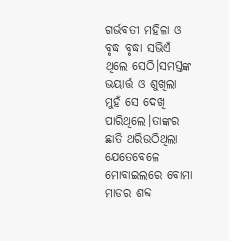ଗର୍ଭବତୀ ମହିଳା ଓ ବୃଦ୍ଧ ବୃଦ୍ଧା ସଭିଏଁ ଥିଲେ ସେଠି।ସମସ୍ତଙ୍କ ଭୟାର୍ତ୍ତ ଓ ଶୁଖିଲା ମୁହଁ ସେ ଦେଖି ପାରିଥିଲେ।ତାଙ୍କର ଛାତି ଥରିଉଠିଥିଲା ଯେତେବେଳେ ମୋବାଇଲରେ ବୋମା ମାଡର ଶବ୍ଦ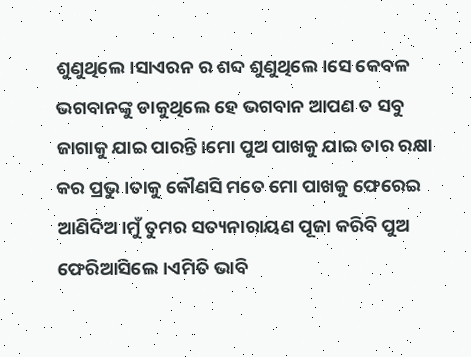ଶୁଣୁଥିଲେ।ସାଏରନ ର ଶବ୍ଦ ଶୁଣୁଥିଲେ।ସେ କେବଳ ଭଗବାନଙ୍କୁ ଡାକୁଥିଲେ ହେ ଭଗବାନ ଆପଣ ତ ସବୁ ଜାଗାକୁ ଯାଇ ପାରନ୍ତି।ମୋ ପୁଅ ପାଖକୁ ଯାଇ ତାର ରକ୍ଷା କର ପ୍ରଭୁ।ତାକୁ କୌଣସି ମତେ ମୋ ପାଖକୁ ଫେରେଇ ଆଣିଦିଅ।ମୁଁ ତୁମର ସତ୍ୟନାରାୟଣ ପୂଜା କରିବି ପୁଅ ଫେରିଆସିଲେ।ଏମିତି ଭାବି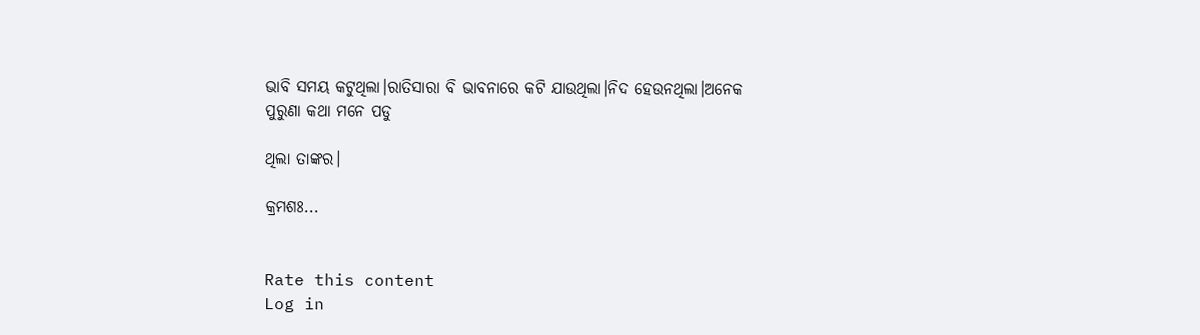ଭାବି ସମୟ କଟୁଥିଲା।ରାତିସାରା ବି ଭାବନାରେ କଟି ଯାଉଥିଲା।ନିଦ ହେଉନଥିଲା।ଅନେକ ପୁରୁଣା କଥା ମନେ ପଡୁ

ଥିଲା ତାଙ୍କର।

କ୍ରମଶଃ...


Rate this content
Log in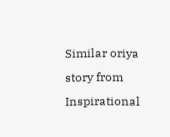Similar oriya story from Inspirational